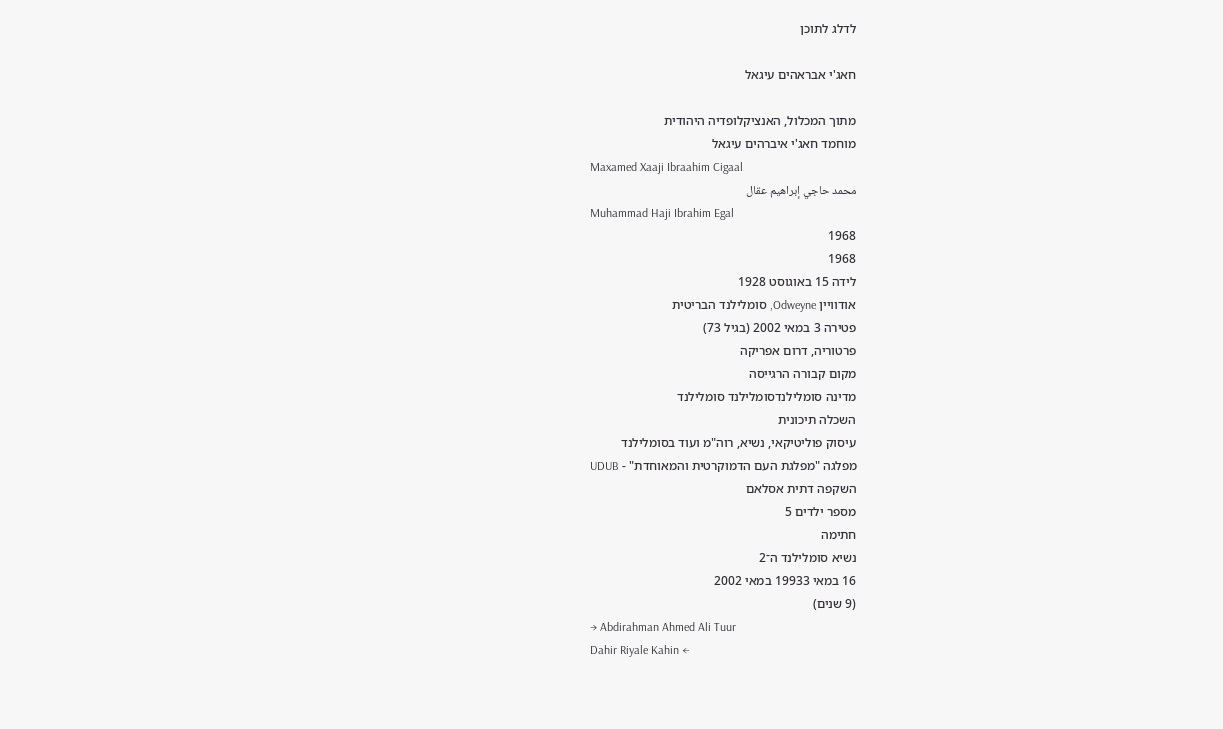לדלג לתוכן

חאג'י אבראהים עיגאל

מתוך המכלול, האנציקלופדיה היהודית
מוחמד חאג'י איברהים עיגאל
Maxamed Xaaji Ibraahim Cigaal
محمد حاجي إبراهيم عقال
Muhammad Haji Ibrahim Egal
1968
1968
לידה 15 באוגוסט 1928
אודוויין Odweyne, סומלילנד הבריטית
פטירה 3 במאי 2002 (בגיל 73)
פרטוריה, דרום אפריקה
מקום קבורה הרגייסה
מדינה סומלילנדסומלילנד סומלילנד
השכלה תיכונית
עיסוק פוליטיקאי, נשיא, רוה"מ ועוד בסומלילנד
מפלגה "מפלגת העם הדמוקרטית והמאוחדת" - UDUB
השקפה דתית אסלאם
מספר ילדים 5
חתימה
נשיא סומלילנד ה־2
16 במאי 19933 במאי 2002
(9 שנים)
→ Abdirahman Ahmed Ali Tuur
Dahir Riyale Kahin ←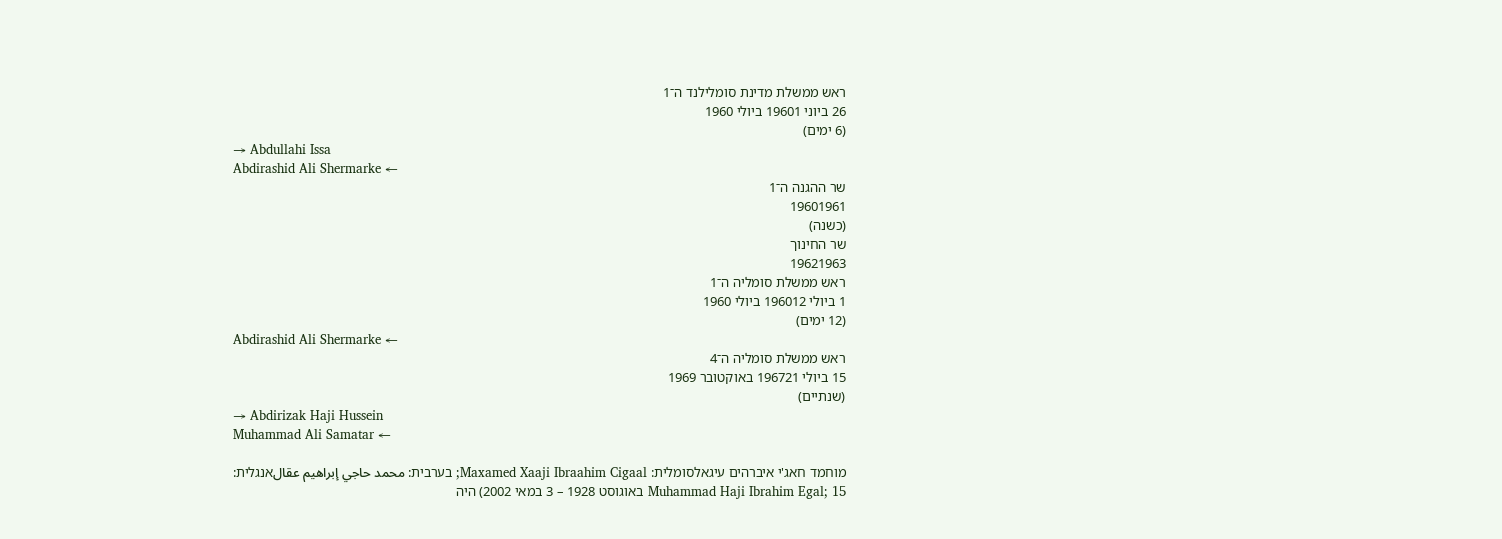ראש ממשלת מדינת סומלילנד ה־1
26 ביוני 19601 ביולי 1960
(6 ימים)
→ Abdullahi Issa
Abdirashid Ali Shermarke ←
שר ההגנה ה־1
19601961
(כשנה)
שר החינוך
19621963
ראש ממשלת סומליה ה־1
1 ביולי 196012 ביולי 1960
(12 ימים)
Abdirashid Ali Shermarke ←
ראש ממשלת סומליה ה־4
15 ביולי 196721 באוקטובר 1969
(שנתיים)
→ Abdirizak Haji Hussein
Muhammad Ali Samatar ←

מוחמד חאג'י איברהים עיגאלסומלית: Maxamed Xaaji Ibraahim Cigaal; בערבית: محمد حاجي إبراهيم عقالאנגלית: Muhammad Haji Ibrahim Egal; 15 באוגוסט 1928 – 3 במאי 2002) היה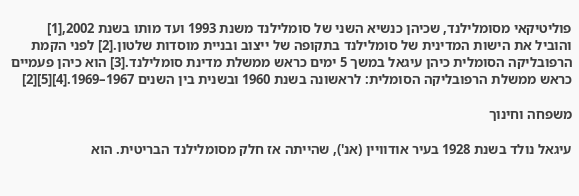פוליטיקאי מסומלילנד, שכיהן כנשיא השני של סומלילנד משנת 1993 ועד מותו בשנת 2002,[1] והוביל את הישות המדינית של סומלילנד בתקופה של ייצוב ובניית מוסדות שלטון.[2] לפני הקמת הרפובליקה הסומלית כיהן עיגאל במשך 5 ימים כראש ממשלת מדינת סומלילנד.[3] הוא כיהן פעמיים כראש ממשלת הרפובליקה הסומלית: לראשונה בשנת 1960 ובשנית בין השנים 1967–1969.[4][5][2]

משפחה וחינוך

עיגאל נולד בשנת 1928 בעיר אודוויין (אנ'), שהייתה אז חלק מסומלילנד הבריטית. הוא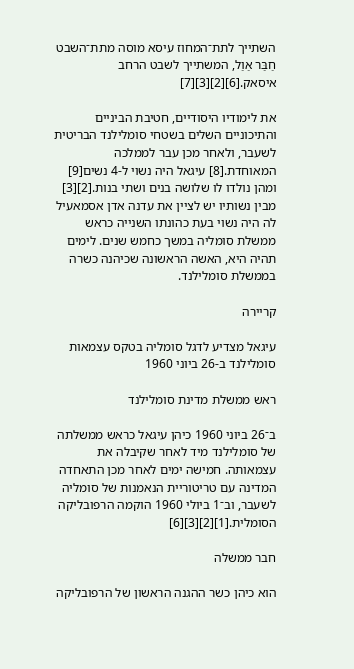השתייך לתת־המחוז עיסא מוסה מתת־השבט חַבַּר אַוַל, המשתייך לשבט הרחב איסאק.[6][2][3][7]

את לימודיו היסודיים, חטיבת הביניים והתיכוניים השלים בשטחי סומלילנד הבריטית לשעבר, ולאחר מכן עבר לממלכה המאוחדת.[8] עיגאל היה נשוי ל-4 נשים[9] ומהן נולדו לו שלושה בנים ושתי בנות.[2][3] מבין נשותיו יש לציין את עדנה אדן אסמאעיל לה היה נשוי בעת כהונתו השנייה כראש ממשלת סומליה במשך כחמש שנים. לימים תהיה היא, האשה הראשונה שכיהנה כשרה בממשלת סומלילנד.

קריירה

עיגאל מצדיע לדגל סומליה בטקס עצמאות סומלילנד ב-26 ביוני 1960

ראש ממשלת מדינת סומלילנד

ב־26 ביוני 1960 כיהן עיגאל כראש ממשלתה של סומלילנד מיד לאחר שקיבלה את עצמאותה. חמישה ימים לאחר מכן התאחדה המדינה עם טריטוריית הנאמנות של סומליה לשעבר, וב־1 ביולי 1960 הוקמה הרפובליקה הסומלית.[1][2][3][6]

חבר ממשלה

הוא כיהן כשר ההגנה הראשון של הרפובליקה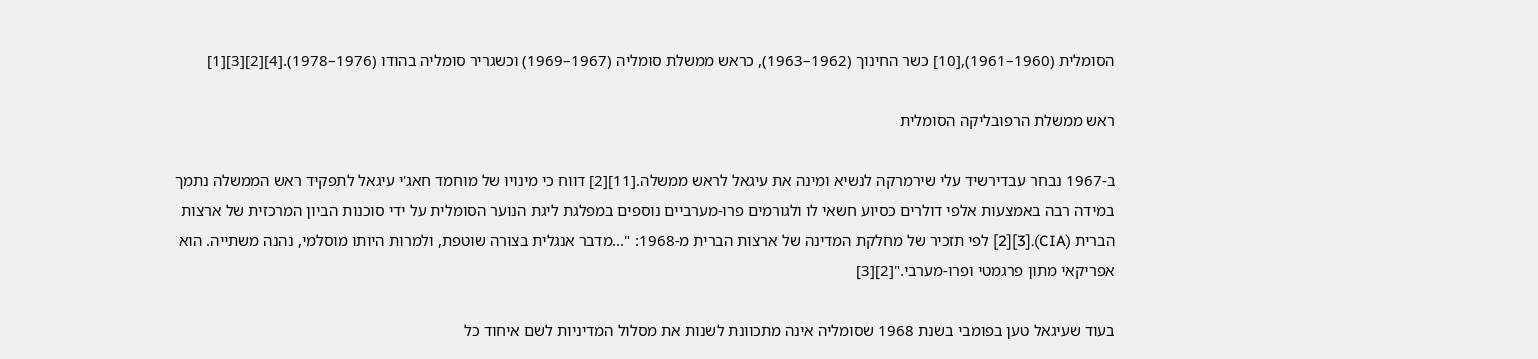הסומלית (1960–1961),[10] כשר החינוך (1962–1963), כראש ממשלת סומליה (1967–1969) וכשגריר סומליה בהודו (1976–1978).[4][2][3][1]

ראש ממשלת הרפובליקה הסומלית

ב-1967 נבחר עבדירשיד עלי שירמרקה לנשיא ומינה את עיגאל לראש ממשלה.[11][2] דווח כי מינויו של מוחמד חאג'י עיגאל לתפקיד ראש הממשלה נתמך במידה רבה באמצעות אלפי דולרים כסיוע חשאי לו ולגורמים פרו-מערביים נוספים במפלגת ליגת הנוער הסומלית על ידי סוכנות הביון המרכזית של ארצות הברית (CIA).[3][2] לפי תזכיר של מחלקת המדינה של ארצות הברית מ-1968: "...מדבר אנגלית בצורה שוטפת, ולמרות היותו מוסלמי, נהנה משתייה. הוא אפריקאי מתון פרגמטי ופרו-מערבי."[2][3]

בעוד שעיגאל טען בפומבי בשנת 1968 שסומליה אינה מתכוונת לשנות את מסלול המדיניות לשם איחוד כל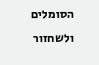הסומלים ולשחזור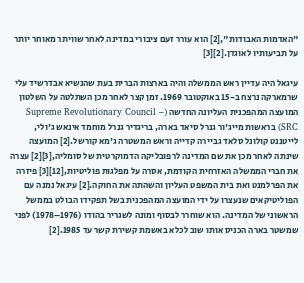"האדמות האבודות",[2] הוא עורר זעם ציבורי במדינה לאחר שוויתר מאוחר יותר על תביעותיו לאוגדן.[2][3]

עיגאל היה עדיין ראש הממשלה והיה בארצות הברית בעת שהנשיא אבדרשיד עלי שרמארקה נרצח ב-15 באוקטובר 1969. זמן קצר לאחר מכן השתלטה על השלטון המועצה המהפכנית העליונה החדשה (Supreme Revolutionary Council – SRC) בראשות מייג'ור גנרל סיאד בארה, בריגדיר גנרל מוחמד אינאש ג'ולי, לייטננט קולונל סלאד גביירה קדייה וראש המשטרה ג'מא קורשל.[2] המועצה שינתה לאחר מכן את שם המדינה לרפובליקה הדמוקרטית של סומליה,[3][2] עצרה את חברי הממשלה האזרחית הקודמת, אסרה על מפלגות פוליטיות,[12][3] פיזרה את הפרלמנט ואת בית המשפט העליון והשהתה את החוקה.[2] עיגאל נמנה עם הפוליטיקאים שנעצרו על ידי המועצה המהפכנית בשל תפקידו הבולט בממשל הראשוני של המדינה. הוא שוחרר לבסוף ומונה לשגריר בהודו (1976–1978) לפני שמשטר בארה הכניס אותו שוב לכלא באשמת קשירת קשר עד 1985.[2]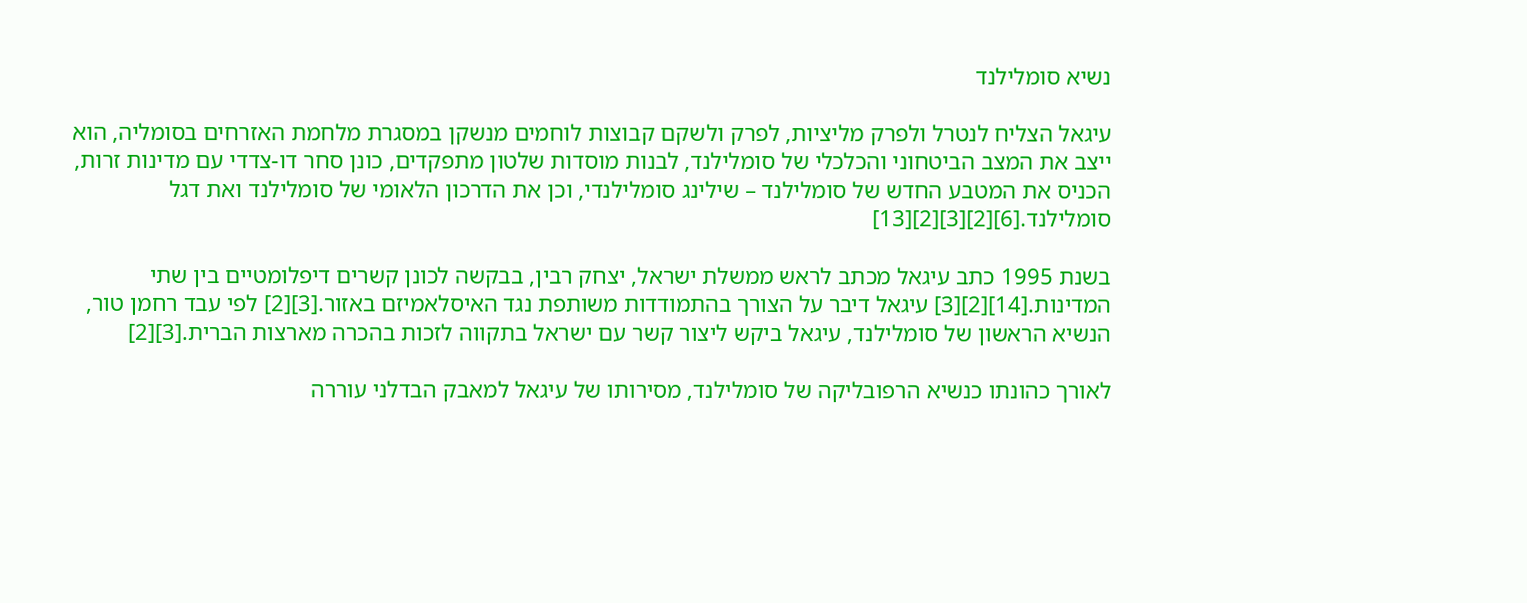נשיא סומלילנד

עיגאל הצליח לנטרל ולפרק מליציות, לפרק ולשקם קבוצות לוחמים מנשקן במסגרת מלחמת האזרחים בסומליה, הוא ייצב את המצב הביטחוני והכלכלי של סומלילנד, לבנות מוסדות שלטון מתפקדים, כונן סחר דו-צדדי עם מדינות זרות, הכניס את המטבע החדש של סומלילנד – שילינג סומלילנדי, וכן את הדרכון הלאומי של סומלילנד ואת דגל סומלילנד.[6][2][3][2][13]

בשנת 1995 כתב עיגאל מכתב לראש ממשלת ישראל, יצחק רבין, בבקשה לכונן קשרים דיפלומטיים בין שתי המדינות.[14][2][3] עיגאל דיבר על הצורך בהתמודדות משותפת נגד האיסלאמיזם באזור.[3][2] לפי עבד רחמן טור, הנשיא הראשון של סומלילנד, עיגאל ביקש ליצור קשר עם ישראל בתקווה לזכות בהכרה מארצות הברית.[3][2]

לאורך כהונתו כנשיא הרפובליקה של סומלילנד, מסירותו של עיגאל למאבק הבדלני עוררה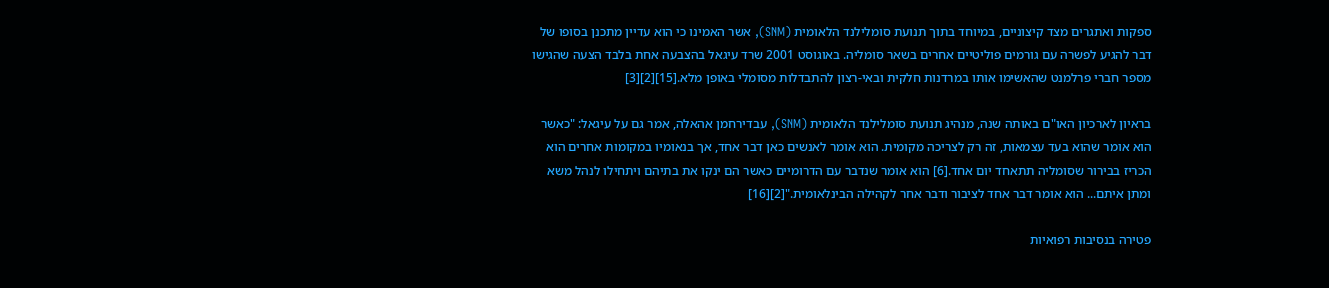ספקות ואתגרים מצד קיצוניים, במיוחד בתוך תנועת סומלילנד הלאומית (SNM), אשר האמינו כי הוא עדיין מתכנן בסופו של דבר להגיע לפשרה עם גורמים פוליטיים אחרים בשאר סומליה. באוגוסט 2001 שרד עיגאל בהצבעה אחת בלבד הצעה שהגישו מספר חברי פרלמנט שהאשימו אותו במרדנות חלקית ובאי-רצון להתבדלות מסומלי באופן מלא.[15][2][3]

בראיון לארכיון האו"ם באותה שנה, מנהיג תנועת סומלילנד הלאומית (SNM), עבדירחמן אהאלה, אמר גם על עיגאל: "כאשר הוא אומר שהוא בעד עצמאות, זה רק לצריכה מקומית. הוא אומר לאנשים כאן דבר אחד, אך בנאומיו במקומות אחרים הוא הכריז בבירור שסומליה תתאחד יום אחד.[6] הוא אומר שנדבר עם הדרומיים כאשר הם ינקו את בתיהם ויתחילו לנהל משא ומתן איתם... הוא אומר דבר אחד לציבור ודבר אחר לקהילה הבינלאומית."[2][16]

פטירה בנסיבות רפואיות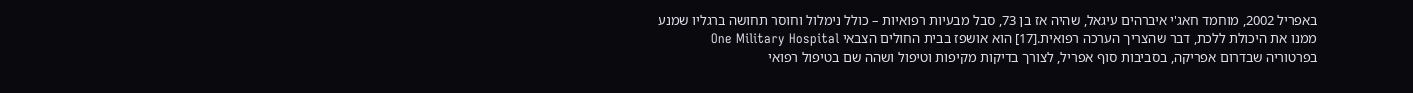באפריל 2002, מוחמד חאג'י איברהים עיגאל, שהיה אז בן 73, סבל מבעיות רפואיות – כולל נימלול וחוסר תחושה ברגליו שמנע ממנו את היכולת ללכת, דבר שהצריך הערכה רפואית.[17] הוא אושפז בבית החולים הצבאי One Military Hospital בפרטוריה שבדרום אפריקה, בסביבות סוף אפריל, לצורך בדיקות מקיפות וטיפול ושהה שם בטיפול רפואי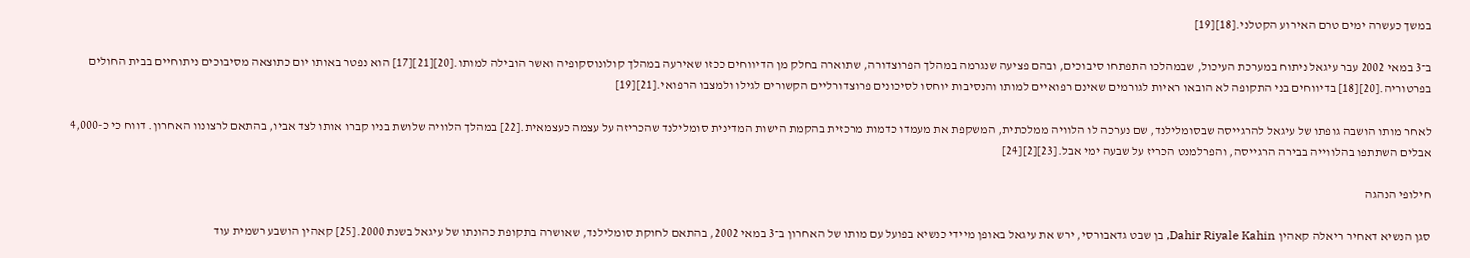במשך כעשרה ימים טרם האירוע הקטלני.[18][19]

ב־3 במאי 2002 עבר עיגאל ניתוח במערכת העיכול, שבמהלכו התפתחו סיבוכים, ובהם פציעה שנגרמה במהלך הפרוצדורה, שתוארה בחלק מן הדיווחים ככזו שאירעה במהלך קולונוסקופיה ואשר הובילה למותו.[20][21][17] הוא נפטר באותו יום כתוצאה מסיבוכים ניתוחיים בבית החולים בפרטוריה.[20][18] בדיווחים בני התקופה לא הובאו ראיות לגורמים שאינם רפואיים למותו והנסיבות יוחסו לסיכונים פרוצדורליים הקשורים לגילו ולמצבו הרפואי.[21][19]

לאחר מותו הושבה גופתו של עיגאל להרגייסה שבסומלילנד, שם נערכה לו הלוויה ממלכתית, המשקפת את מעמדו כדמות מרכזית בהקמת הישות המדינית סומלילנד שהכריזה על עצמה כעצמאית.[22] במהלך הלוויה שלושת בניו קברו אותו לצד אביו, בהתאם לרצונוו האחרון. דווח כי כ-4,000 אבלים השתתפו בהלווייה בבירה הרגייסה, והפרלמנט הכריז על שבעה ימי אבל.[23][2][24]

חילופי הנהגה

סגן הנשיא דאחיר ריאלה קאהין Dahir Riyale Kahin, בן שבט גדאבורסי, ירש את עיגאל באופן מיידי כנשיא בפועל עם מותו של האחרון ב־3 במאי 2002, בהתאם לחוקת סומלילנד, שאושרה בתקופת כהונתו של עיגאל בשנת 2000.[25] קאהין הושבע רשמית עוד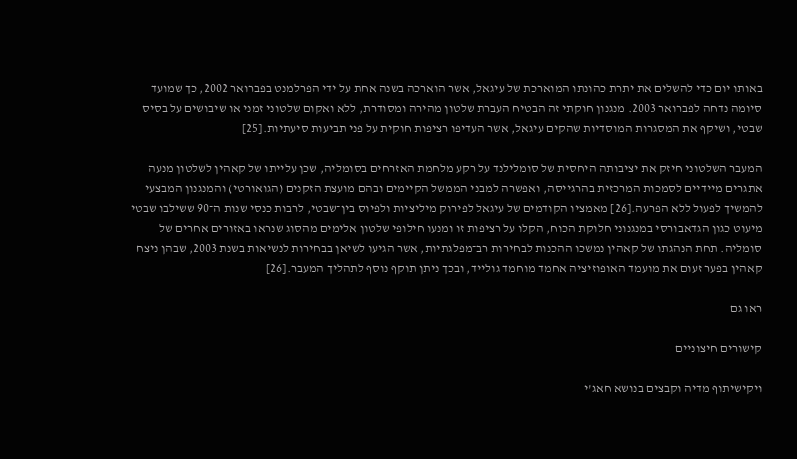באותו יום כדי להשלים את יתרת כהונתו המוארכת של עיגאל, אשר הוארכה בשנה אחת על ידי הפרלמנט בפברואר 2002, כך שמועד סיומה נדחה לפברואר 2003. מנגנון חוקתי זה הבטיח העברת שלטון מהירה ומסודרת, ללא ואקום שלטוני זמני או שיבושים על בסיס שבטי, ושיקף את המסגרות המוסדיות שהקים עיגאל, אשר העדיפו רציפות חוקית על פני תביעות סיעתיות.[25]

המעבר השלטוני חיזק את יציבותה היחסית של סומלילנד על רקע מלחמת האזרחים בסומליה, שכן עלייתו של קאהין לשלטון מנעה אתגרים מיידיים לסמכות המרכזית בהרגייסה, ואפשרה למבני הממשל הקיימים ובהם מועצת הזקנים (הגואורטי) והמנגנון המבצעי להמשיך לפעול ללא הפרעה.[26] מאמציו הקודמים של עיגאל לפירוק מיליציות ולפיוס בין־שבטי, לרבות כנסי שנות ה־90 ששילבו שבטי מיעוט כגון הגדאבורסי במנגנוני חלוקת הכוח, הקלו על רציפות זו ומנעו חילופי שלטון אלימים מהסוג שנראו באזורים אחרים של סומליה. תחת הנהגתו של קאהין נמשכו ההכנות לבחירות רב־מפלגתיות, אשר הגיעו לשיאן בבחירות לנשיאות בשנת 2003, שבהן ניצח קאהין בפער זעום את מועמד האופוזיציה אחמד מוחמד גולייד, ובכך ניתן תוקף נוסף לתהליך המעבר.[26]

ראו גם

קישורים חיצוניים

ויקישיתוף מדיה וקבצים בנושא חאג'י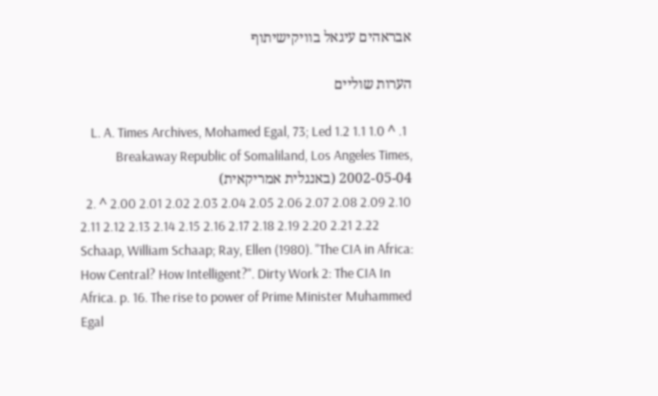אבראהים עיגאל בוויקישיתוף

הערות שוליים

  1. ^ 1.0 1.1 1.2 L. A. Times Archives, Mohamed Egal, 73; Led Breakaway Republic of Somaliland, Los Angeles Times, 2002-05-04 (באנגלית אמריקאית)
  2. ^ 2.00 2.01 2.02 2.03 2.04 2.05 2.06 2.07 2.08 2.09 2.10 2.11 2.12 2.13 2.14 2.15 2.16 2.17 2.18 2.19 2.20 2.21 2.22 Schaap, William Schaap; Ray, Ellen (1980). "The CIA in Africa: How Central? How Intelligent?". Dirty Work 2: The CIA In Africa. p. 16. The rise to power of Prime Minister Muhammed Egal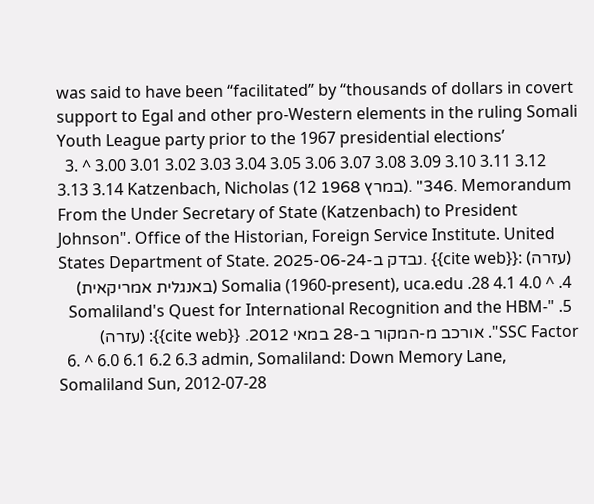was said to have been “facilitated” by “thousands of dollars in covert support to Egal and other pro-Western elements in the ruling Somali Youth League party prior to the 1967 presidential elections’
  3. ^ 3.00 3.01 3.02 3.03 3.04 3.05 3.06 3.07 3.08 3.09 3.10 3.11 3.12 3.13 3.14 Katzenbach, Nicholas (12 במרץ 1968). "346. Memorandum From the Under Secretary of State (Katzenbach) to President Johnson". Office of the Historian, Foreign Service Institute. United States Department of State. נבדק ב-2025-06-24. {{cite web}}: (עזרה)
  4. ^ 4.0 4.1 28. Somalia (1960-present), uca.edu (באנגלית אמריקאית)
  5. "Somaliland's Quest for International Recognition and the HBM-SSC Factor". אורכב מ-המקור ב-28 במאי 2012. {{cite web}}: (עזרה)
  6. ^ 6.0 6.1 6.2 6.3 admin, Somaliland: Down Memory Lane, Somaliland Sun, 2012-07-28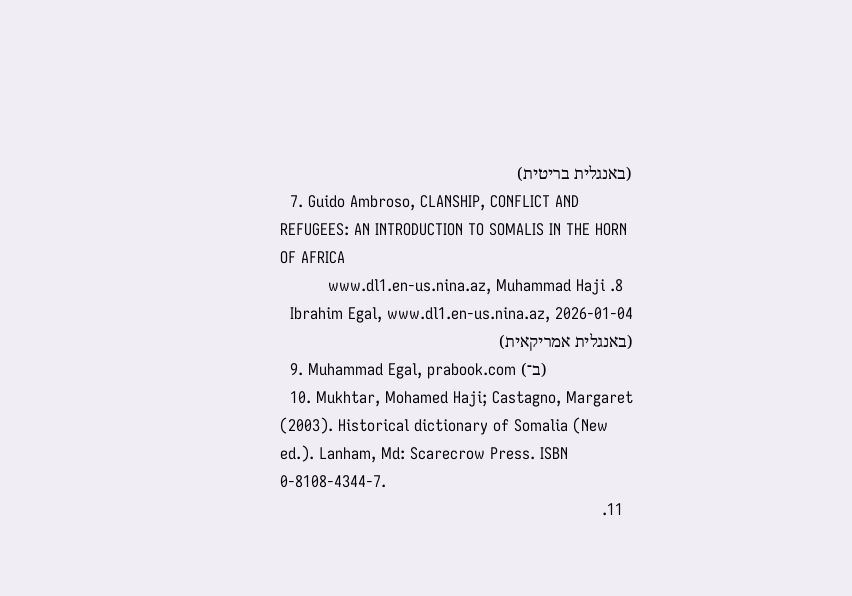(באנגלית בריטית)
  7. Guido Ambroso, CLANSHIP, CONFLICT AND REFUGEES: AN INTRODUCTION TO SOMALIS IN THE HORN OF AFRICA
  8. www.dl1.en-us.nina.az, Muhammad Haji Ibrahim Egal, www.dl1.en-us.nina.az, 2026-01-04 (באנגלית אמריקאית)
  9. Muhammad Egal, prabook.com (ב־)
  10. Mukhtar, Mohamed Haji; Castagno, Margaret (2003). Historical dictionary of Somalia (New ed.). Lanham, Md: Scarecrow Press. ISBN 0-8108-4344-7.
  11.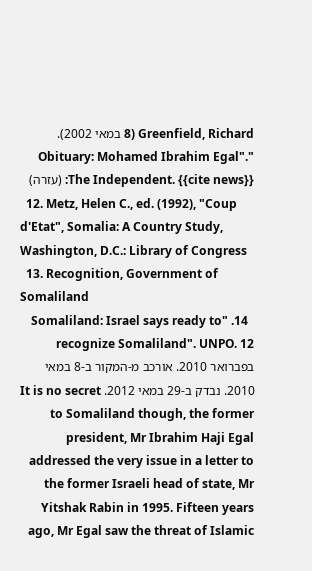Greenfield, Richard (8 במאי 2002). "Obituary: Mohamed Ibrahim Egal". The Independent. {{cite news}}: (עזרה)
  12. Metz, Helen C., ed. (1992), "Coup d'Etat", Somalia: A Country Study, Washington, D.C.: Library of Congress
  13. Recognition, Government of Somaliland
  14. "Somaliland: Israel says ready to recognize Somaliland". UNPO. 12 בפברואר 2010. אורכב מ-המקור ב-8 במאי 2010. נבדק ב-29 במאי 2012. It is no secret to Somaliland though, the former president, Mr Ibrahim Haji Egal addressed the very issue in a letter to the former Israeli head of state, Mr Yitshak Rabin in 1995. Fifteen years ago, Mr Egal saw the threat of Islamic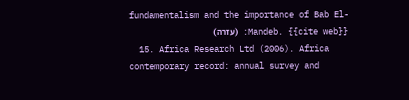fundamentalism and the importance of Bab El-Mandeb. {{cite web}}: (עזרה)
  15. Africa Research Ltd (2006). Africa contemporary record: annual survey and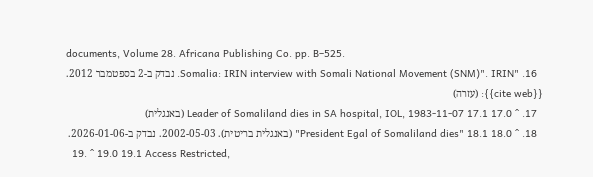documents, Volume 28. Africana Publishing Co. pp. B–525.
  16. "Somalia: IRIN interview with Somali National Movement (SNM)". IRIN. נבדק ב-2 בספטמבר 2012. {{cite web}}: (עזרה)
  17. ^ 17.0 17.1 Leader of Somaliland dies in SA hospital, IOL, 1983-11-07 (באנגלית)
  18. ^ 18.0 18.1 "President Egal of Somaliland dies" (באנגלית בריטית). 2002-05-03. נבדק ב-2026-01-06.
  19. ^ 19.0 19.1 Access Restricted,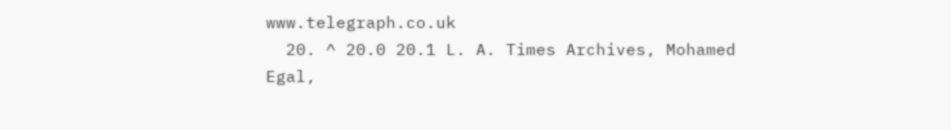www.telegraph.co.uk
  20. ^ 20.0 20.1 L. A. Times Archives, Mohamed Egal,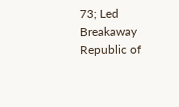73; Led Breakaway Republic of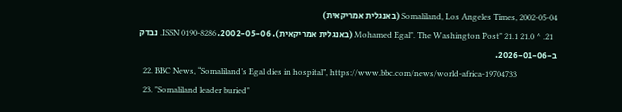Somaliland, Los Angeles Times, 2002-05-04 (באנגלית אמריקאית)
  21. ^ 21.0 21.1 "Mohamed Egal". The Washington Post (באנגלית אמריקאית). 2002-05-06. ISSN 0190-8286. נבדק ב-2026-01-06.
  22. BBC News, “Somaliland’s Egal dies in hospital”, https://www.bbc.com/news/world-africa-19704733
  23. "Somaliland leader buried"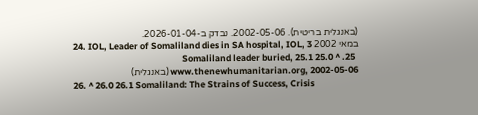(באנגלית בריטית). 2002-05-06. נבדק ב-2026-01-04.
  24. IOL, Leader of Somaliland dies in SA hospital, IOL, 3 במאי 2002
  25. ^ 25.0 25.1 Somaliland leader buried, www.thenewhumanitarian.org, 2002-05-06 (באנגלית)
  26. ^ 26.0 26.1 Somaliland: The Strains of Success, Crisis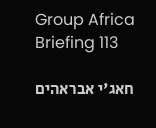Group Africa Briefing 113

חאג'י אבראהים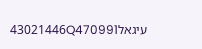עיגאל43021446Q470991